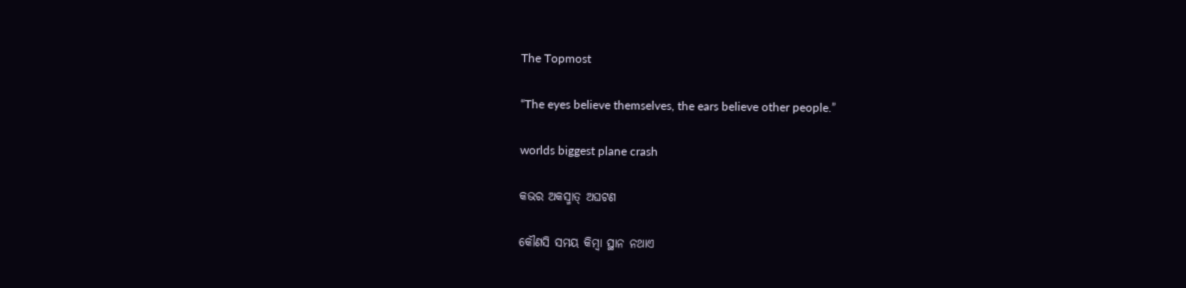The Topmost

“The eyes believe themselves, the ears believe other people.”

worlds biggest plane crash

କଭର ଅକସ୍ମାତ୍‌ ଅଘଟଣ

କୌଣସି ସମୟ କିମ୍ବା ସ୍ଥାନ ନଥାଏ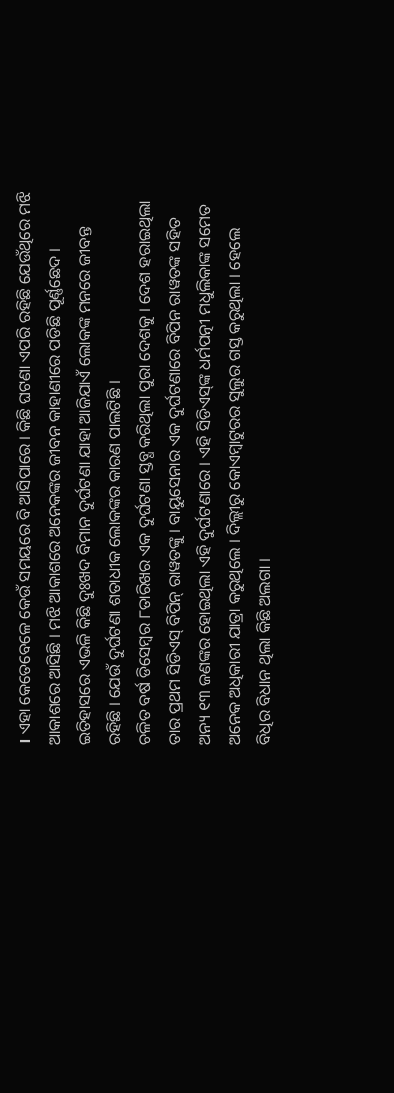। ଏହା କେତେବେଳେ କେଉଁ ସମୟରେ ବି ଆସିପାରେ । କିଛି ଘଟଣା ଏପରି ରହିଛି ଯେଉଁଥିରେ ମଝି ଆକାଶରେ ଆସିଛି । ମଝି ଆକାଶରେ ଅନେକଙ୍କର ଜୀବନ କାହାଣୀରେ ପଡିଛି ପୂର୍ଣ୍ଣଛେଦ । ଇତିହାସରେ ଏଭଳି କିଛି ଦୁଃଖଦ ବିମାନ ଦୁର୍ଘଟଣା ଯାହା ଆଜିଯାଏଁ ଲୋକଙ୍କ ମନରେ ଜୀବନ୍ତ ରହିଛି । ଯେଉଁ ଦୁର୍ଘଟଣା ଶତାଧୀକ ଲୋକଙ୍କର କାରଣ ପାଲଟିଛି ।
ଚଳିତ ବର୍ଷ ଡିସେମ୍ବର ୮ତାରିଖର ଏକ ଦୁର୍ଘଟଣା ସ୍ତବ୍ଧ କରିଥିଲା ପୁରା ଦେଶକୁ । ଦେଶ ହରାଇଥିଲା ତାର ପ୍ରଥମ ସିଡିଏସ୍‌ ବିପିନ୍‌ ରାୱତଙ୍କୁ । ବାୟୁସେନାର ଏକ ଦୁର୍ଘଟଣାରେ ବିପିନ ରାୱତଙ୍କ ସହିତ ଅନ୍ୟ ୧୩ ଜଣଙ୍କର ହୋଇଥିଲା ଏହି ଦୁର୍ଘଟଣାରେ । ଏହି ସିଡିଏସ୍‌ଙ୍କ ଧର୍ମପତ୍ନୀ ମଧୁଲିକାଙ୍କ ସମେତ ଅନେକ ଅଧିକାରୀ ଯାତ୍ରା କରୁଥିଲେ । ଦିଲ୍ଲୀରୁ କୋଏମ୍ବାଟୁରର ସୁଲୁର ଗସ୍ତ କରୁଥିଲା । ହେଲେ ବିଧିର ବିଧାନ ଥିଲା କିଛି ଅଲଗା ।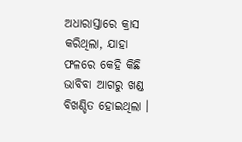ଅଧାରାସ୍ତାରେ କ୍ରାସ କରିଥିଲା, ଯାହା ଫଳରେ କେହି କିଛି ଭାବିବା ଆଗରୁ ଖଣ୍ଡ ବିଖଣ୍ଡିତ ହୋଇଥିଲା ।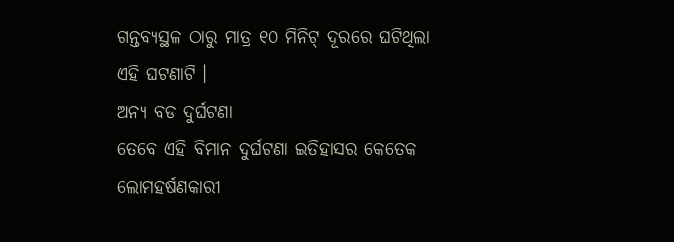ଗନ୍ତବ୍ୟସ୍ଥଳ ଠାରୁ ମାତ୍ର ୧୦ ମିନିଟ୍‌ ଦୂରରେ ଘଟିଥିଲା ଏହି ଘଟଣାଟି ।
ଅନ୍ୟ ବଡ ଦୁର୍ଘଟଣା
ତେବେ ଏହି ବିମାନ ଦୁର୍ଘଟଣା ଇତିହାସର କେତେକ ଲୋମହର୍ଷଣକାରୀ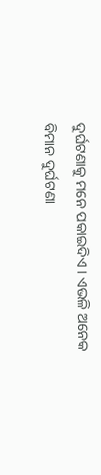ଦୁର୍ଘଟଣାକୁ ମନେ ପକାଇଦିଏ । ଏଭଳି ଅନେକ ବିମାନ ଦୁର୍ଘଟଣା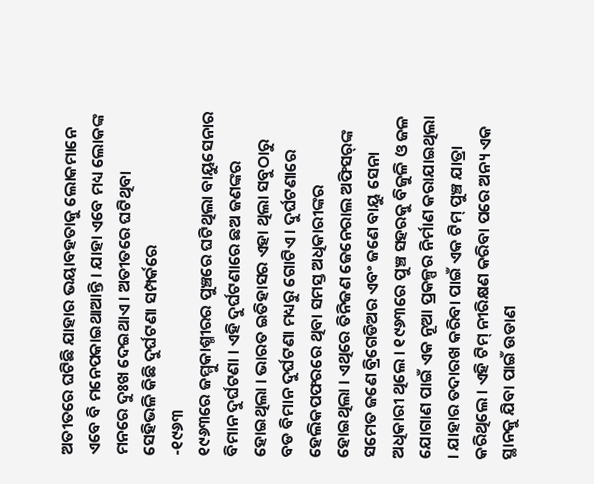ଅତୀତରେ ଘଟିଛି ଯାହାର ଭୟାବହତାକୁ ଲୋକମାନେ ଏବେ ବି ମନେପକାଇଥାଆନ୍ତି । ଯାହା ଏବେ ମଧ୍ୟ ଲୋକଙ୍କ ମନରେ ଦୁଃଖ ଦେଇଥାଏ । ଅତୀତରେ ଘଟିଥିବା ସେହିଭଳି କିଛି ଦୁର୍ଘଟଣା ସମ୍ପର୍କରେ
-୧୯୬୩
୧୯୬୩ରେ ଜମ୍ମୁକାଶ୍ମୀରର ପୁଞ୍ଚରେ ଘଟିଥିଲା ବାୟୁସେନାର ବିମାନ ଦୁର୍ଘଟଣା । ଏହି ଦୁର୍ଘଟଣାରେ ଛଅ ଜଣଙ୍କର ହୋଇଥିଲା । ଭାରତ ଇତିହାସର ଏହା ଥିଲା ସବୁଠାରୁ ବଡ ବିମାନ ଦୁର୍ଘଟଣା ମଧ୍ୟରୁ ଗୋଟିଏ । ଦୁର୍ଘଟଣାରେ ହେଲିକପଫରରେ ଥିବା ସମସ୍ତ ଅଧିକାରୀଙ୍କର ହୋଇଥିଲା । ଏଥିରେ ତିନିଜଣ ଜେନେରାଲ ଅଫିସର୍‌ଙ୍କ ସମେତ ଜଣେ ବ୍ରିଗେଡିଅର ଏବଂ ଜଣେ ବାୟୁ ସେନା ଅଧିକାରୀ ଥିଲେ । ୧୯୬୩ରେ ପୁଞ୍ଚ ସହରକୁ ବିଜୁଳି ଓ ଜଳ ଯୋଗାଣ ପାଇଁ ଏକ ନୂଆ ପ୍ରକଳ୍ପର ନିର୍ମାଣ କରାଯାଇଥିଲା । ଯାହାର ତଦାରଖ କରିବା ପାଇଁ ଏକ ଟିମ୍‌ ପୁଞ୍ଚ ଯାତ୍ରା କରିଥିଲେ । ଏହି ଟିମ୍‌ ନୀରିକ୍ଷଣ କରିବା ପରେ ଅନ୍ୟ ଏକ ସ୍ଥାନକୁ ଯିବା ପାଇଁ ଉଡାଣ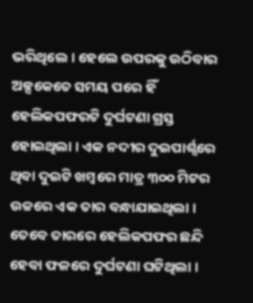ଭରିଥିଲେ । ହେଲେ ଉପରକୁ ଉଠିବାର ଅଳ୍ପକେତେ ସମୟ ପରେ ହିଁ ହେଲିକପଫରଟି ଦୁର୍ଘଟଣା ଗ୍ରସ୍ତ ହୋଇଥିଲା । ଏକ ନଦୀର ଦୁଇପାର୍ଶ୍ସରେ ଥିବା ଦୁଇଟି ଖମ୍ବରେ ମାତ୍ର ୩୦୦ ମିଟର ଉଚ୍ଚରେ ଏକ ତାର ବନ୍ଧାଯାଇଥିଲା । ତେବେ ତାରରେ ହେଲିକପଫର ଛନ୍ଦି ହେବା ଫଳରେ ଦୁର୍ଘଟଣା ଘଟିଥିଲା ।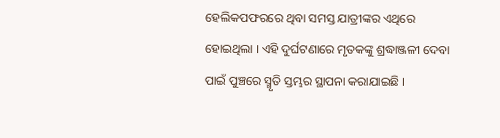ହେଲିକପଫରରେ ଥିବା ସମସ୍ତ ଯାତ୍ରୀଙ୍କର ଏଥିରେ ହୋଇଥିଲା । ଏହି ଦୁର୍ଘଟଣାରେ ମୃତକଙ୍କୁ ଶ୍ରଦ୍ଧାଞ୍ଜଳୀ ଦେବା ପାଇଁ ପୁଞ୍ଚରେ ସ୍ମୃତି ସ୍ତମ୍ଭର ସ୍ଥାପନା କରାଯାଇଛି ।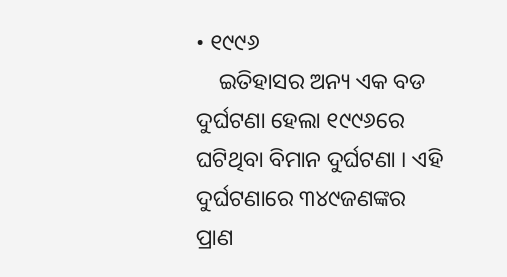• ୧୯୯୬
    ଇତିହାସର ଅନ୍ୟ ଏକ ବଡ ଦୁର୍ଘଟଣା ହେଲା ୧୯୯୬ରେ ଘଟିଥିବା ବିମାନ ଦୁର୍ଘଟଣା । ଏହି ଦୁର୍ଘଟଣାରେ ୩୪୯ଜଣଙ୍କର ପ୍ରାଣ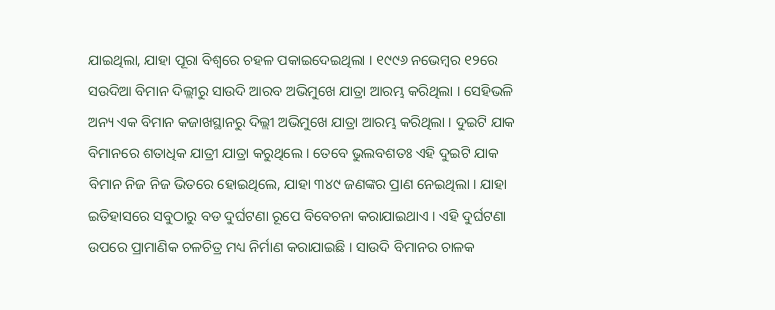ଯାଇଥିଲା, ଯାହା ପୂରା ବିଶ୍ୱରେ ଚହଳ ପକାଇଦେଇଥିଲା । ୧୯୯୬ ନଭେମ୍ବର ୧୨ରେ ସଉଦିଆ ବିମାନ ଦିଲ୍ଲୀରୁ ସାଉଦି ଆରବ ଅଭିମୁଖେ ଯାତ୍ରା ଆରମ୍ଭ କରିଥିଲା । ସେହିଭଳି ଅନ୍ୟ ଏକ ବିମାନ କଜାଖସ୍ଥାନରୁ ଦିଲ୍ଲୀ ଅଭିମୁଖେ ଯାତ୍ରା ଆରମ୍ଭ କରିଥିଲା । ଦୁଇଟି ଯାକ ବିମାନରେ ଶତାଧିକ ଯାତ୍ରୀ ଯାତ୍ରା କରୁଥିଲେ । ତେବେ ଭୁଲବଶତଃ ଏହି ଦୁଇଟି ଯାକ ବିମାନ ନିଜ ନିଜ ଭିତରେ ହୋଇଥିଲେ, ଯାହା ୩୪୯ ଜଣଙ୍କର ପ୍ରାଣ ନେଇଥିଲା । ଯାହା ଇତିହାସରେ ସବୁଠାରୁ ବଡ ଦୁର୍ଘଟଣା ରୂପେ ବିବେଚନା କରାଯାଇଥାଏ । ଏହି ଦୁର୍ଘଟଣା ଉପରେ ପ୍ରାମାଣିକ ଚଳଚିତ୍ର ମଧ୍ୟ ନିର୍ମାଣ କରାଯାଇଛି । ସାଉଦି ବିମାନର ଚାଳକ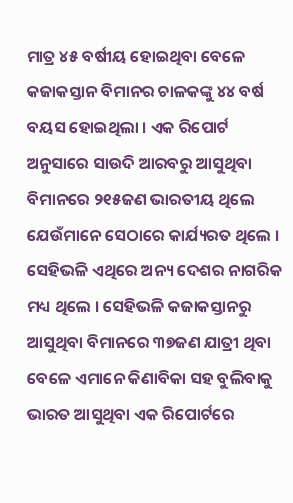ମାତ୍ର ୪୫ ବର୍ଷୀୟ ହୋଇଥିବା ବେଳେ କଜାକସ୍ତାନ ବିମାନର ଚାଳକଙ୍କୁ ୪୪ ବର୍ଷ ବୟସ ହୋଇଥିଲା । ଏକ ରିପୋର୍ଟ ଅନୁସାରେ ସାଉଦି ଆରବରୁ ଆସୁଥିବା ବିମାନରେ ୨୧୫ଜଣ ଭାରତୀୟ ଥିଲେ ଯେଉଁମାନେ ସେଠାରେ କାର୍ଯ୍ୟରତ ଥିଲେ । ସେହିଭଳି ଏଥିରେ ଅନ୍ୟ ଦେଶର ନାଗରିକ ମଧ୍ୟ ଥିଲେ । ସେହିଭଳି କଜାକସ୍ତାନରୁ ଆସୁଥିବା ବିମାନରେ ୩୭ଜଣ ଯାତ୍ରୀ ଥିବା ବେଳେ ଏମାନେ କିଣାବିକା ସହ ବୁଲିବାକୁ ଭାରତ ଆସୁଥିବା ଏକ ରିପୋର୍ଟରେ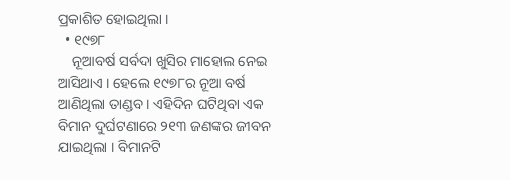ପ୍ରକାଶିତ ହୋଇଥିଲା ।
  • ୧୯୭୮
    ନୂଆବର୍ଷ ସର୍ବଦା ଖୁସିର ମାହୋଲ ନେଇ ଆସିଥାଏ । ହେଲେ ୧୯୭୮ର ନୂଆ ବର୍ଷ ଆଣିଥିଲା ତାଣ୍ଡବ । ଏହିଦିନ ଘଟିଥିବା ଏକ ବିମାନ ଦୁର୍ଘଟଣାରେ ୨୧୩ ଜଣଙ୍କର ଜୀବନ ଯାଇଥିଲା । ବିମାନଟି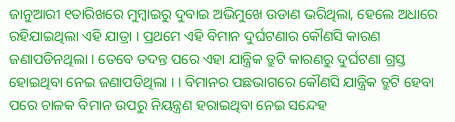ଜାନୁଆରୀ ୧ତାରିଖରେ ମୁମ୍ବାଇରୁ ଦୁବାଇ ଅଭିମୁଖେ ଉଡାଣ ଭରିଥିଲା, ହେଲେ ଅଧାରେ ରହିଯାଇଥିଲା ଏହି ଯାତ୍ରା । ପ୍ରଥମେ ଏହି ବିମାନ ଦୁର୍ଘଟଣାର କୌଣସି କାରଣ ଜଣାପଡିନଥିଲା । ତେବେ ତଦନ୍ତ ପରେ ଏହା ଯାନ୍ତ୍ରିକ ତ୍ରୁଟି କାରଣରୁ ଦୁର୍ଘଟଣା ଗ୍ରସ୍ତ ହୋଇଥିବା ନେଇ ଜଣାପଡିଥିଲା । । ବିମାନର ପଛଭାଗରେ କୌଣସି ଯାନ୍ତ୍ରିକ ତ୍ରୁଟି ହେବା ପରେ ଚାଳକ ବିମାନ ଉପରୁ ନିୟନ୍ତ୍ରଣ ହରାଇଥିବା ନେଇ ସନ୍ଦେହ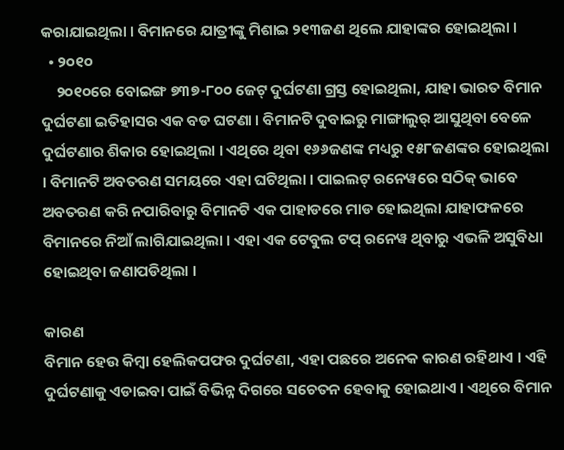କରାଯାଇଥିଲା । ବିମାନରେ ଯାତ୍ରୀଙ୍କୁ ମିଶାଇ ୨୧୩ଜଣ ଥିଲେ ଯାହାଙ୍କର ହୋଇଥିଲା ।
  • ୨୦୧୦
    ୨୦୧୦ରେ ବୋଇଙ୍ଗ ୭୩୭-୮୦୦ ଜେଟ୍‌ ଦୁର୍ଘଟଣା ଗ୍ରସ୍ତ ହୋଇଥିଲା, ଯାହା ଭାରତ ବିମାନ ଦୁର୍ଘଟଣା ଇତିହାସର ଏକ ବଡ ଘଟଣା । ବିମାନଟି ଦୁବାଇରୁ ମାଙ୍ଗାଲୁର୍‌ ଆସୁଥିବା ବେଳେ ଦୁର୍ଘଟଣାର ଶିକାର ହୋଇଥିଲା । ଏଥିରେ ଥିବା ୧୬୬ଜଣଙ୍କ ମଧ୍ୟରୁ ୧୫୮ଜଣଙ୍କର ହୋଇଥିଲା । ବିମାନଟି ଅବତରଣ ସମୟରେ ଏହା ଘଟିଥିଲା । ପାଇଲଟ୍‌ ରନେୱରେ ସଠିକ୍‌ ଭାବେ ଅବତରଣ କରି ନପାରିବାରୁ ବିମାନଟି ଏକ ପାହାଡରେ ମାଡ ହୋଇଥିଲା ଯାହାଫଳରେ ବିମାନରେ ନିଆଁ ଲାଗିଯାଇଥିଲା । ଏହା ଏକ ଟେବୁଲ ଟପ୍‌ ରନେୱ ଥିବାରୁ ଏଭଳି ଅସୁବିଧା ହୋଇଥିବା ଜଣାପଡିଥିଲା ।

କାରଣ
ବିମାନ ହେଉ କିମ୍ବା ହେଲିକପଫର ଦୁର୍ଘଟଣା, ଏହା ପଛରେ ଅନେକ କାରଣ ରହିଥାଏ । ଏହି ଦୁର୍ଘଟଣାକୁ ଏଡାଇବା ପାଇଁ ବିଭିନ୍ନ ଦିଗରେ ସଚେତନ ହେବାକୁ ହୋଇଥାଏ । ଏଥିରେ ବିମାନ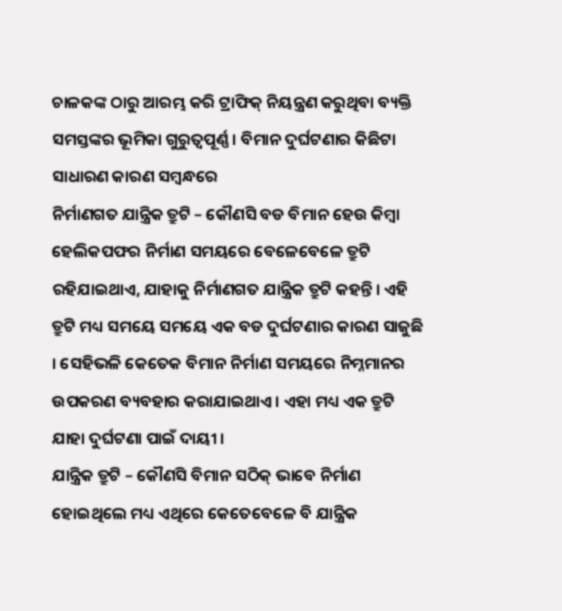ଚାଳକଙ୍କ ଠାରୁ ଆରମ୍ଭ କରି ଟ୍ରାଫିକ୍‌ ନିୟନ୍ତ୍ରଣ କରୁଥିବା ବ୍ୟକ୍ତି ସମସ୍ତଙ୍କର ଭୂମିକା ଗୁରୁତ୍ୱପୂର୍ଣ୍ଣ । ବିମାନ ଦୁର୍ଘଟଣାର କିଛିଟା ସାଧାରଣ କାରଣ ସମ୍ବନ୍ଧରେ
ନିର୍ମାଣଗତ ଯାନ୍ତ୍ରିକ ତ୍ରୁଟି – କୌଣସି ବଡ ବିମାନ ହେଉ କିମ୍ବା ହେଲିକପଫର ନିର୍ମାଣ ସମୟରେ ବେଳେବେଳେ ତ୍ରୁଟି ରହିଯାଇଥାଏ, ଯାହାକୁ ନିର୍ମାଣଗତ ଯାନ୍ତ୍ରିକ ତ୍ରୁଟି କହନ୍ତି । ଏହି ତ୍ରୁଟି ମଧ୍ୟ ସମୟେ ସମୟେ ଏକ ବଡ ଦୁର୍ଘଟଣାର କାରଣ ସାଜୁଛି । ସେହିଭଳି କେତେକ ବିମାନ ନିର୍ମାଣ ସମୟରେ ନିମ୍ନମାନର ଉପକରଣ ବ୍ୟବହାର କରାଯାଇଥାଏ । ଏହା ମଧ୍ୟ ଏକ ତ୍ରୁଟି ଯାହା ଦୁର୍ଘଟଣା ପାଇଁ ଦାୟୀ ।
ଯାନ୍ତ୍ରିକ ତ୍ରୁଟି – କୌଣସି ବିମାନ ସଠିକ୍‌ ଭାବେ ନିର୍ମାଣ ହୋଇଥିଲେ ମଧ୍ୟ ଏଥିରେ କେତେବେଳେ ବି ଯାନ୍ତ୍ରିକ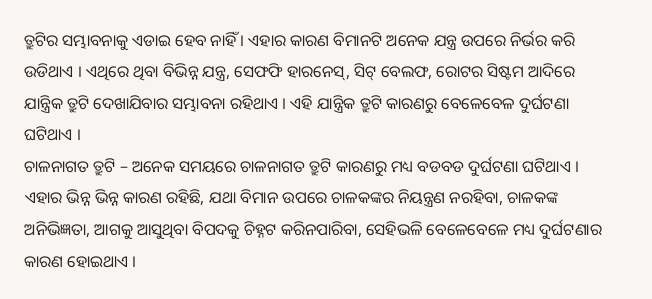ତ୍ରୁଟିର ସମ୍ଭାବନାକୁ ଏଡାଇ ହେବ ନାହିଁ । ଏହାର କାରଣ ବିମାନଟି ଅନେକ ଯନ୍ତ୍ର ଉପରେ ନିର୍ଭର କରି ଉଡିଥାଏ । ଏଥିରେ ଥିବା ବିଭିନ୍ନ ଯନ୍ତ୍ର, ସେଫଫି ହାରନେସ୍‌, ସିଟ୍‌ ବେଲଫ, ରୋଟର ସିଷ୍ଟମ ଆଦିରେ ଯାନ୍ତ୍ରିକ ତ୍ରୁଟି ଦେଖାଯିବାର ସମ୍ଭାବନା ରହିଥାଏ । ଏହି ଯାନ୍ତ୍ରିକ ତ୍ରୁଟି କାରଣରୁ ବେଳେବେଳ ଦୁର୍ଘଟଣା ଘଟିଥାଏ ।
ଚାଳନାଗତ ତ୍ରୁଟି – ଅନେକ ସମୟରେ ଚାଳନାଗତ ତ୍ରୁଟି କାରଣରୁ ମଧ୍ୟ ବଡବଡ ଦୁର୍ଘଟଣା ଘଟିଥାଏ । ଏହାର ଭିନ୍ନ ଭିନ୍ନ କାରଣ ରହିଛି, ଯଥା ବିମାନ ଉପରେ ଚାଳକଙ୍କର ନିୟନ୍ତ୍ରଣ ନରହିବା, ଚାଳକଙ୍କ ଅନିଭିଜ୍ଞତା, ଆଗକୁ ଆସୁଥିବା ବିପଦକୁ ଚିହ୍ନଟ କରିନପାରିବା, ସେହିଭଳି ବେଳେବେଳେ ମଧ୍ୟ ଦୁର୍ଘଟଣାର କାରଣ ହୋଇଥାଏ ।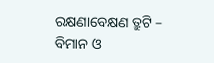ରକ୍ଷଣାବେକ୍ଷଣ ତ୍ରୁଟି – ବିମାନ ଓ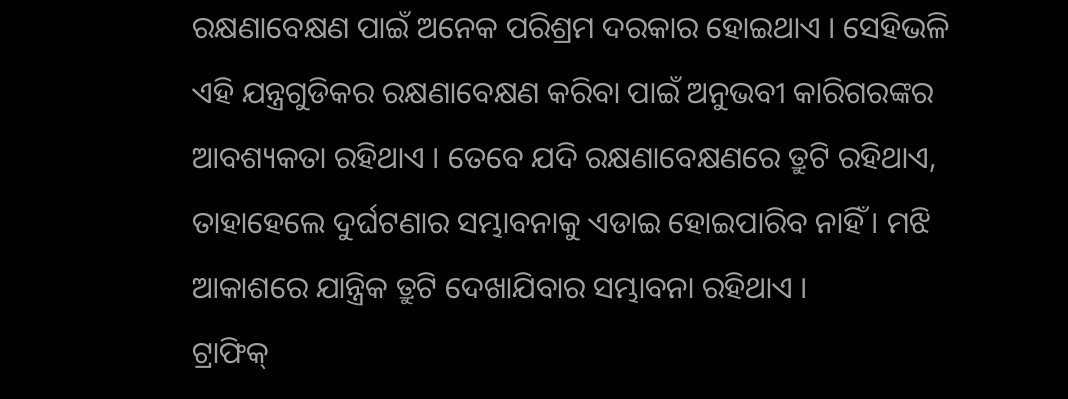ରକ୍ଷଣାବେକ୍ଷଣ ପାଇଁ ଅନେକ ପରିଶ୍ରମ ଦରକାର ହୋଇଥାଏ । ସେହିଭଳି ଏହି ଯନ୍ତ୍ରଗୁଡିକର ରକ୍ଷଣାବେକ୍ଷଣ କରିବା ପାଇଁ ଅନୁଭବୀ କାରିଗରଙ୍କର ଆବଶ୍ୟକତା ରହିଥାଏ । ତେବେ ଯଦି ରକ୍ଷଣାବେକ୍ଷଣରେ ତ୍ରୁଟି ରହିଥାଏ, ତାହାହେଲେ ଦୁର୍ଘଟଣାର ସମ୍ଭାବନାକୁ ଏଡାଇ ହୋଇପାରିବ ନାହିଁ । ମଝି ଆକାଶରେ ଯାନ୍ତ୍ରିକ ତ୍ରୁଟି ଦେଖାଯିବାର ସମ୍ଭାବନା ରହିଥାଏ ।
ଟ୍ରାଫିକ୍‌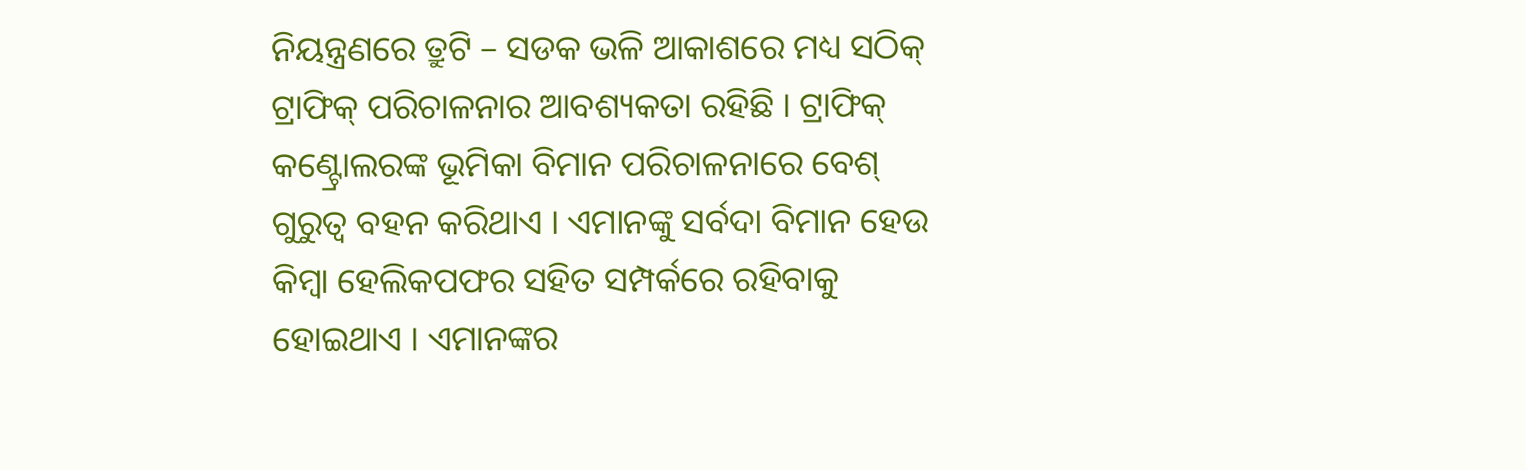ନିୟନ୍ତ୍ରଣରେ ତ୍ରୁଟି – ସଡକ ଭଳି ଆକାଶରେ ମଧ୍ୟ ସଠିକ୍‌ ଟ୍ରାଫିକ୍‌ ପରିଚାଳନାର ଆବଶ୍ୟକତା ରହିଛି । ଟ୍ରାଫିକ୍‌ କଣ୍ଟ୍ରୋଲରଙ୍କ ଭୂମିକା ବିମାନ ପରିଚାଳନାରେ ବେଶ୍‌ ଗୁରୁତ୍ୱ ବହନ କରିଥାଏ । ଏମାନଙ୍କୁ ସର୍ବଦା ବିମାନ ହେଉ କିମ୍ବା ହେଲିକପଫର ସହିତ ସମ୍ପର୍କରେ ରହିବାକୁ ହୋଇଥାଏ । ଏମାନଙ୍କର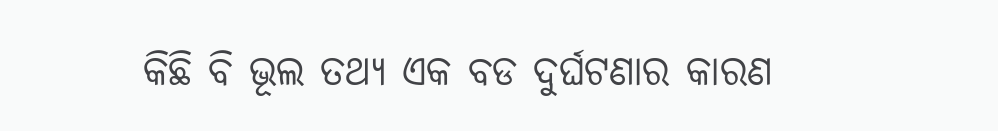କିଛି ବି ଭୂଲ ତଥ୍ୟ ଏକ ବଡ ଦୁର୍ଘଟଣାର କାରଣ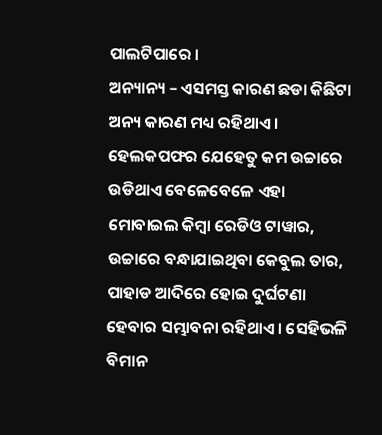ପାଲଟିପାରେ ।
ଅନ୍ୟାନ୍ୟ – ଏସମସ୍ତ କାରଣ ଛଡା କିଛିଟା ଅନ୍ୟ କାରଣ ମଧ୍ୟ ରହିଥାଏ । ହେଲକପଫର ଯେହେତୁ କମ ଉଚ୍ଚାରେ ଉଡିଥାଏ ବେଳେବେଳେ ଏହା ମୋବାଇଲ କିମ୍ବା ରେଡିଓ ଟାୱାର, ଉଚ୍ଚାରେ ବନ୍ଧାଯାଇଥିବା କେବୁଲ ତାର, ପାହାଡ ଆଦିରେ ହୋଇ ଦୁର୍ଘଟଣା ହେବାର ସମ୍ଭାବନା ରହିଥାଏ । ସେହିଭଳି ବିମାନ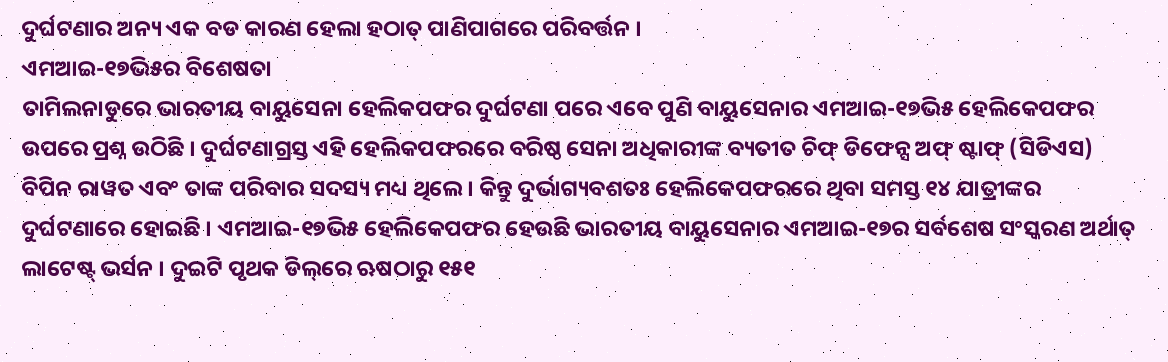ଦୁର୍ଘଟଣାର ଅନ୍ୟ ଏକ ବଡ କାରଣ ହେଲା ହଠାତ୍‌ ପାଣିପାଗରେ ପରିବର୍ତ୍ତନ ।
ଏମଆଇ-୧୭ଭି୫ର ବିଶେଷତା
ତାମିଲନାଡୁରେ ଭାରତୀୟ ବାୟୁସେନା ହେଲିକପଫର ଦୁର୍ଘଟଣା ପରେ ଏବେ ପୁଣି ବାୟୁସେନାର ଏମଆଇ-୧୭ଭି୫ ହେଲିକେପଫର ଉପରେ ପ୍ରଶ୍ନ ଉଠିଛି । ଦୁର୍ଘଟଣାଗ୍ରସ୍ତ ଏହି ହେଲିକପଫରରେ ବରିଷ୍ଠ ସେନା ଅଧିକାରୀଙ୍କ ବ୍ୟତୀତ ଚିଫ୍‌ ଡିଫେନ୍ସ ଅଫ୍‌ ଷ୍ଟାଫ୍‌ (ସିଡିଏସ) ବିପିନ ରାୱତ ଏବଂ ତାଙ୍କ ପରିବାର ସଦସ୍ୟ ମଧ୍ୟ ଥିଲେ । କିନ୍ତୁ ଦୁର୍ଭାଗ୍ୟବଶତଃ ହେଲିକେପଫରରେ ଥିବା ସମସ୍ତ ୧୪ ଯାତ୍ରୀଙ୍କର ଦୁର୍ଘଟଣାରେ ହୋଇଛି । ଏମଆଇ-୧୭ଭି୫ ହେଲିକେପଫର ହେଉଛି ଭାରତୀୟ ବାୟୁସେନାର ଏମଆଇ-୧୭ର ସର୍ବଶେଷ ସଂସ୍କରଣ ଅର୍ଥାତ୍‌ ଲାଟେଷ୍ଟ୍‌ ଭର୍ସନ । ଦୁଇଟି ପୃଥକ ଡିଲ୍‌ରେ ଋଷଠାରୁ ୧୫୧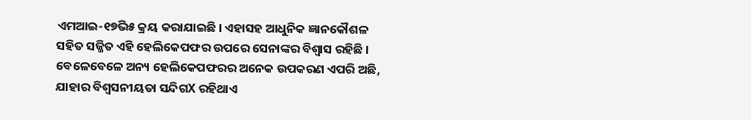ଏମଆଇ-୧୭ଭି୫ କ୍ରୟ କରାଯାଇଛି । ଏହାସହ ଆଧୁନିକ ଜ୍ଞାନକୌଶଳ ସହିତ ସଜ୍ଜିତ ଏହି ହେଲିକେପଫର ଉପରେ ସେନାଙ୍କର ବିଶ୍ୱାସ ରହିଛି । ବେଳେବେଳେ ଅନ୍ୟ ହେଲିକେପଫରର ଅନେକ ଉପକରଣ ଏପରି ଅଛି, ଯାହାର ବିଶ୍ୱସନୀୟତା ସନ୍ଦିଗX ରହିଥାଏ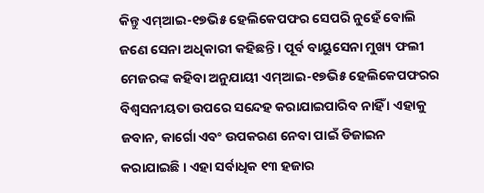କିନ୍ତୁ ଏମ୍‌ଆଇ-୧୭ଭି୫ ହେଲିକେପଫର ସେପରି ନୁହେଁ ବୋଲି ଜଣେ ସେନା ଅଧିକାରୀ କହିଛନ୍ତି । ପୂର୍ବ ବାୟୁସେନା ମୁଖ୍ୟ ଫଲୀ ମେଜରଙ୍କ କହିବା ଅନୁଯାୟୀ ଏମ୍‌ଆଇ-୧୭ଭି୫ ହେଲିକେପଫରର ବିଶ୍ୱସନୀୟତା ଉପରେ ସନ୍ଦେହ କରାଯାଇପାରିବ ନାହିଁ । ଏହାକୁ ଜବାନ, କାର୍ଗୋ ଏବଂ ଉପକରଣ ନେବା ପାଇଁ ଡିଜାଇନ କରାଯାଇଛି । ଏହା ସର୍ବାଧିକ ୧୩ ହଜାର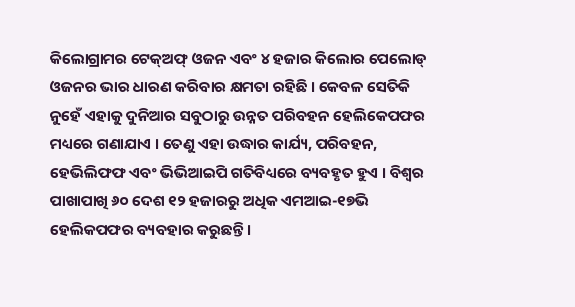କିଲୋଗ୍ରାମର ଟେକ୍‌ଅଫ୍‌ ଓଜନ ଏବଂ ୪ ହଜାର କିଲୋର ପେଲୋଡ୍‌ ଓଜନର ଭାର ଧାରଣ କରିବାର କ୍ଷମତା ରହିଛି । କେବଳ ସେତିକି ନୁହେଁ ଏହାକୁ ଦୁନିଆର ସବୁଠାରୁ ଉନ୍ନତ ପରିବହନ ହେଲିକେପଫର ମଧ୍ୟରେ ଗଣାଯାଏ । ତେଣୁ ଏହା ଉଦ୍ଧାର କାର୍ଯ୍ୟ, ପରିବହନ, ହେଭିଲିଫଫ ଏବଂ ଭିଭିଆଇପି ଗତିବିଧ୍ୟରେ ବ୍ୟବହୃତ ହୁଏ । ବିଶ୍ୱର ପାଖାପାଖି ୬୦ ଦେଶ ୧୨ ହଜାରରୁ ଅଧିକ ଏମଆଇ-୧୭ଭି ହେଲିକପଫର ବ୍ୟବହାର କରୁଛନ୍ତି ।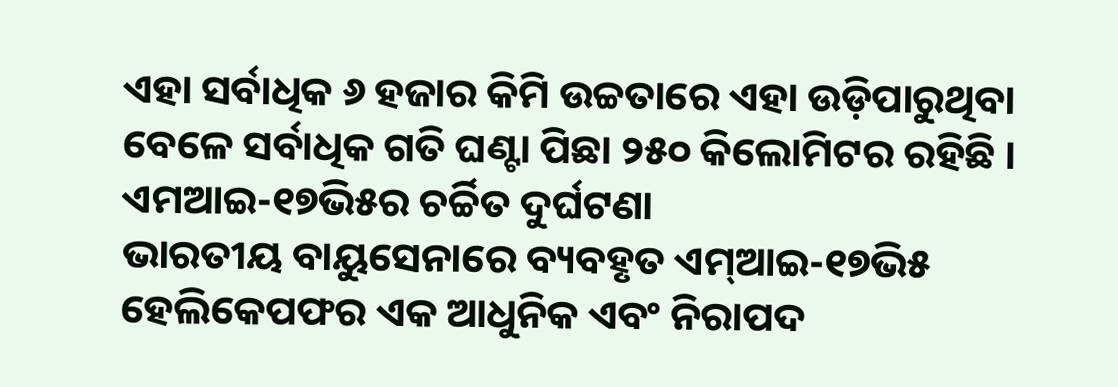ଏହା ସର୍ବାଧିକ ୬ ହଜାର କିମି ଉଚ୍ଚତାରେ ଏହା ଉଡ଼ିପାରୁଥିବା ବେଳେ ସର୍ବାଧିକ ଗତି ଘଣ୍ଟା ପିଛା ୨୫୦ କିଲୋମିଟର ରହିଛି ।
ଏମଆଇ-୧୭ଭି୫ର ଚର୍ଚ୍ଚିତ ଦୁର୍ଘଟଣା
ଭାରତୀୟ ବାୟୁସେନାରେ ବ୍ୟବହୃତ ଏମ୍‌ଆଇ-୧୭ଭି୫ ହେଲିକେପଫର ଏକ ଆଧୁନିକ ଏବଂ ନିରାପଦ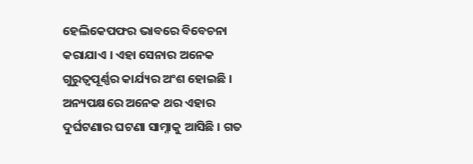ହେଲିକେପଫର ଭାବରେ ବିବେଚନା କରାଯାଏ । ଏହା ସେନାର ଅନେକ ଗୁରୁତ୍ୱପୂର୍ଣ୍ଣର କାର୍ଯ୍ୟର ଅଂଶ ହୋଇଛି । ଅନ୍ୟପକ୍ଷରେ ଅନେକ ଥର ଏହାର ଦୁର୍ଘଟଣାର ଘଟଣା ସାମ୍ନାକୁ ଆସିଛି । ଗତ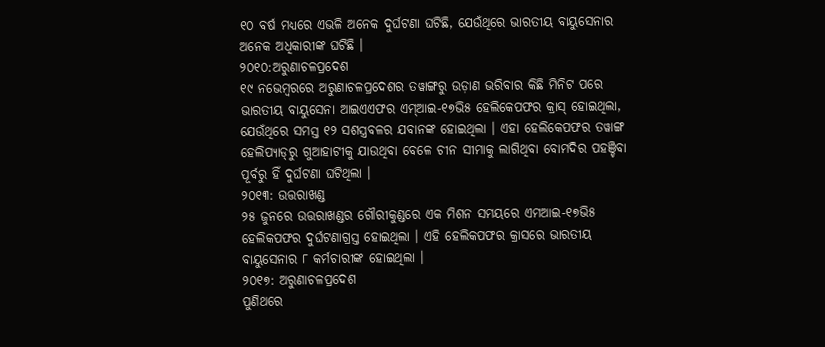୧୦ ବର୍ଷ ମଧ୍ୟରେ ଏଭଳି ଅନେକ ଦୁର୍ଘଟଣା ଘଟିଛି, ଯେଉଁଥିରେ ଭାରତୀୟ ବାୟୁସେନାର ଅନେକ ଅଧିକାରୀଙ୍କ ଘଟିଛି ।
୨୦୧୦:ଅରୁଣାଚଳପ୍ରଦେଶ
୧୯ ନଭେମ୍ବରରେ ଅରୁଣାଚଳପ୍ରଦେଶର ତୱାଙ୍ଗରୁ ଉଡ଼ାଣ ଭରିବାର କିଛି ମିନିଟ ପରେ ଭାରତୀୟ ବାୟୁସେନା ଆଇଏଏଫର ଏମ୍‌ଆଇ-୧୭ଭି୫ ହେଲିକେପଫର କ୍ରାସ୍‌ ହୋଇଥିଲା, ଯେଉଁଥିରେ ସମସ୍ତ ୧୨ ସଶସ୍ତ୍ରବଳର ଯବାନଙ୍କ ହୋଇଥିଲା । ଏହା ହେଲିକେପଫର ତୱାଙ୍ଗ ହେଲିପ୍ୟାଡ୍‌ରୁ ଗୁଆହାଟୀକୁ ଯାଉଥିବା ବେଳେ ଚୀନ ସୀମାକୁ ଲାଗିଥିବା ବୋମଦିର ପହଞ୍ଚିବା ପୂର୍ବରୁ ହିଁ ଦୁର୍ଘଟଣା ଘଟିଥିଲା ।
୨୦୧୩: ଉତ୍ତରାଖଣ୍ଡ
୨୫ ଜୁନରେ ଉତ୍ତରାଖଣ୍ଡର ଗୌରୀକୁଣ୍ଡରେ ଏକ ମିଶନ ସମୟରେ ଏମଆଇ-୧୭ଭି୫ ହେଲିକପଫର ଦୁର୍ଘଟଣାଗ୍ରସ୍ତ ହୋଇଥିଲା । ଏହି ହେଲିକପଫର କ୍ରାସରେ ଭାରତୀୟ ବାୟୁସେନାର ୮ କର୍ମଚାରୀଙ୍କ ହୋଇଥିଲା ।
୨୦୧୭: ଅରୁଣାଚଳପ୍ରଦେଶ
ପୁଣିଥରେ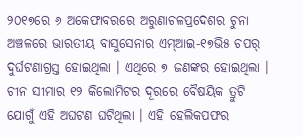୨୦୧୭ରେ ୬ ଅକେଫାବରରେ ଅରୁଣାଚଳପ୍ରଦେଶର ଚୁନା ଅଞ୍ଚଳରେ ଭାରତୀୟ ବାସୁସେନାର ଏମ୍‌ଆଇ-୧୭ଭି୫ ଚପର୍‌ ଦୁର୍ଘଟଣାଗ୍ରସ୍ତ ହୋଇଥିଲା । ଏଥିରେ ୭ ଜଣଙ୍କର ହୋଇଥିଲା । ଚୀନ ସୀମାର ୧୨ କିଲୋମିଟର ଦୂରରେ ବୈଷୟିକ ତ୍ରୁଟି ଯୋଗୁଁ ଏହି ଅଘଟଣ ଘଟିଥିଲା । ଏହି ହେଲିକପଫର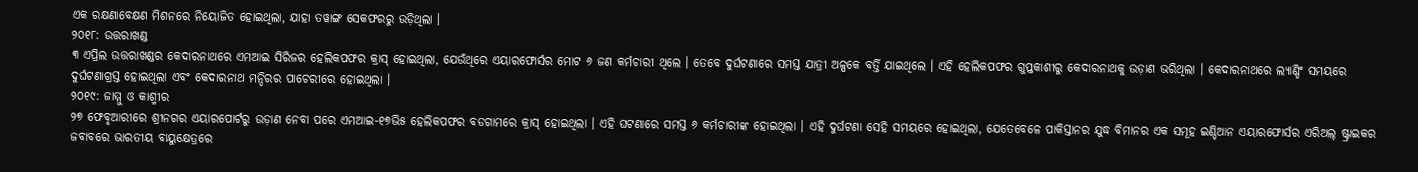ଏକ ରକ୍ଷଣାବେକ୍ଷଣ ମିଶନରେ ନିୟୋଜିତ ହୋଇଥିଲା, ଯାହା ତୱାଙ୍ଗ ସେକଫରରୁ ଉଡ଼ିଥିଲା ।
୨୦୧୮: ଉତ୍ତରାଖଣ୍ଡ
୩ ଏପ୍ରିଲ ଉତ୍ତରାଖଣ୍ଡର କେଦାରନାଥରେ ଏମଆଇ ସିରିଜର ହେଲିକପଫର କ୍ରାସ୍‌ ହୋଇଥିଲା, ଯେଉଁଥିରେ ଏୟାରଫୋର୍ସର ମୋଟ ୬ ଜଣ କର୍ମଚାରୀ ଥିଲେ । ତେବେ ଦୁର୍ଘଟଣାରେ ସମସ୍ତ ଯାତ୍ରୀ ଅଳ୍ପକେ ବର୍ତ୍ତି ଯାଇଥିଲେ । ଏହି ହେଲିକପଫର ଗୁପ୍ତକାଶୀରୁ କେଦାରନାଥକୁ ଉଡ଼ାଣ ଭରିଥିଲା । କେଦାରନାଥରେ ଲ୍ୟାଣ୍ଡିଂ ସମୟରେ ଦୁର୍ଘଟଣାଗ୍ରସ୍ତ ହୋଇଥିଲା ଏବଂ କେଦାରନାଥ ମନ୍ଦିରର ପାଚେରୀରେ ହୋଇଥିଲା ।
୨୦୧୯: ଜାମ୍ମୁ ଓ କାଶ୍ମୀର
୨୭ ଫେବୃଆରୀରେ ଶ୍ରୀନଗର ଏୟାରପୋର୍ଟରୁ ଉଡ଼ାଣ ନେବା ପରେ ଏମଆଇ-୧୭ଭି୫ ହେଲିକପଫର ବଡଗାମରେ କ୍ରାସ୍‌ ହୋଇଥିଲା । ଏହି ଘଟଣାରେ ସମସ୍ତ ୬ କର୍ମଚାରୀଙ୍କ ହୋଇଥିଲା । ଏହି ଦୁର୍ଘଟଣା ସେହି ସମୟରେ ହୋଇଥିଲା, ଯେତେବେଳେ ପାକିସ୍ତାନର ଯୁଦ୍ଧ ବିମାନର ଏକ ସମୂହ ଇଣ୍ଡିଆନ ଏୟାରଫୋର୍ସର ଏରିଅଲ୍‌ ଷ୍ଟ୍ରାଇକର ଜବାବରେ ଭାରତୀୟ ବାୟୁକ୍ଷେତ୍ରରେ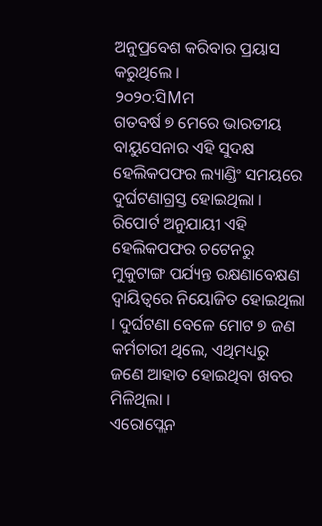ଅନୁପ୍ରବେଶ କରିବାର ପ୍ରୟାସ କରୁଥିଲେ ।
୨୦୨୦:ସିMମ
ଗତବର୍ଷ ୭ ମେରେ ଭାରତୀୟ ବାୟୁସେନାର ଏହି ସୁଦକ୍ଷ ହେଲିକପଫର ଲ୍ୟାଣ୍ଡିଂ ସମୟରେ ଦୁର୍ଘଟଣାଗ୍ରସ୍ତ ହୋଇଥିଲା । ରିପୋର୍ଟ ଅନୁଯାୟୀ ଏହି ହେଲିକପଫର ଚଟେନରୁ ମୁକୁଟାଙ୍ଗ ପର୍ଯ୍ୟନ୍ତ ରକ୍ଷଣାବେକ୍ଷଣ ଦ୍ୱାୟିତ୍ୱରେ ନିୟୋଜିତ ହୋଇଥିଲା । ଦୁର୍ଘଟଣା ବେଳେ ମୋଟ ୭ ଜଣ କର୍ମଚାରୀ ଥିଲେ, ଏଥିମଧ୍ୟରୁ ଜଣେ ଆହାତ ହୋଇଥିବା ଖବର ମିଳିଥିଲା ।
ଏରୋପ୍ଲେନ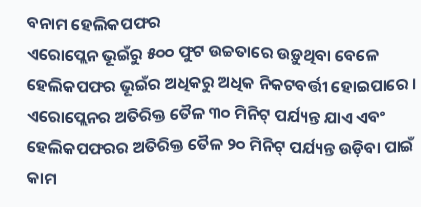ବନାମ ହେଲିକପଫର
ଏରୋପ୍ଲେନ ଭୂଇଁରୁ ୫୦୦ ଫୁଟ ଉଚ୍ଚତାରେ ଉଡ଼ୁଥିବା ବେଳେ ହେଲିକପଫର ଭୂଇଁର ଅଧିକରୁ ଅଧିକ ନିକଟବର୍ତ୍ତୀ ହୋଇପାରେ । ଏରୋପ୍ଲେନର ଅତିରିକ୍ତ ତୈଳ ୩୦ ମିନିଟ୍‌ ପର୍ଯ୍ୟନ୍ତ ଯାଏ ଏବଂ ହେଲିକପଫରର ଅତିରିକ୍ତ ତୈଳ ୨୦ ମିନିଟ୍‌ ପର୍ଯ୍ୟନ୍ତ ଉଡ଼ିବା ପାଇଁ କାମ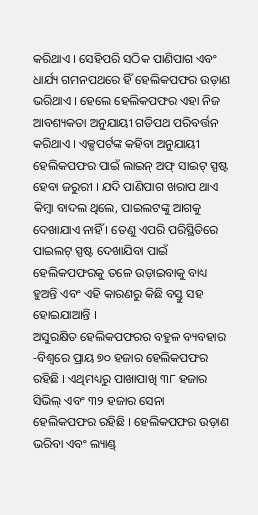କରିଥାଏ । ସେହିପରି ସଠିକ ପାଣିପାଗ ଏବଂ ଧାର୍ଯ୍ୟ ଗମନପଥରେ ହିଁ ହେଲିକପଫର ଉଡ଼ାଣ ଭରିଥାଏ । ହେଲେ ହେଲିକପଫର ଏହା ନିଜ ଆବଶ୍ୟକତା ଅନୁଯାୟୀ ଗତିପଥ ପରିବର୍ତ୍ତନ କରିଥାଏ । ଏକ୍ସପର୍ଟଙ୍କ କହିବା ଅନୁଯାୟୀ ହେଲିକପଫର ପାଇଁ ଲାଇନ୍‌ ଅଫ୍‌ ସାଇଟ୍‌ ସ୍ପଷ୍ଟ ହେବା ଜରୁରୀ । ଯଦି ପାଣିପାଗ ଖରାପ ଥାଏ କିମ୍ବା ବାଦଲ ଥିଲେ, ପାଇଲଟଙ୍କୁ ଆଗକୁ ଦେଖାଯାଏ ନାହିଁ । ତେଣୁ ଏପରି ପରିସ୍ଥିତିରେ ପାଇଲଟ୍‌ ସ୍ପଷ୍ଟ ଦେଖାଯିବା ପାଇଁ ହେଲିକପଫରକୁ ତଳେ ଉଡ଼ାଇବାକୁ ବାଧ୍ୟ ହୁଅନ୍ତି ଏବଂ ଏହି କାରଣରୁ କିଛି ବସ୍ତୁ ସହ ହୋଇଯାଆନ୍ତି ।
ଅସୁରକ୍ଷିତ ହେଲିକପଫରର ବହୁଳ ବ୍ୟବହାର
-ବିଶ୍ୱରେ ପ୍ରାୟ ୭୦ ହଜାର ହେଲିକପଫର ରହିଛି । ଏଥିମଧ୍ୟରୁ ପାଖାପାଖି ୩୮ ହଜାର ସିଭିଲ୍‌ ଏବଂ ୩୨ ହଜାର ସେନା ହେଲିକପଫର ରହିଛି । ହେଲିକପଫର ଉଡ଼ାଣ ଭରିବା ଏବଂ ଲ୍ୟାଣ୍ଡ୍‌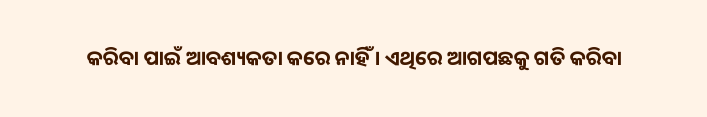କରିବା ପାଇଁ ଆବଶ୍ୟକତା କରେ ନାହିଁ । ଏଥିରେ ଆଗପଛକୁ ଗତି କରିବା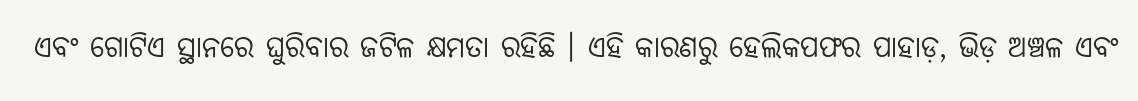ଏବଂ ଗୋଟିଏ ସ୍ଥାନରେ ଘୁରିବାର ଜଟିଳ କ୍ଷମତା ରହିଛି । ଏହି କାରଣରୁ ହେଲିକପଫର ପାହାଡ଼, ଭିଡ଼ ଅଞ୍ଚଳ ଏବଂ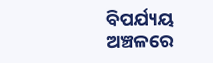ବିପର୍ଯ୍ୟୟ ଅଞ୍ଚଳରେ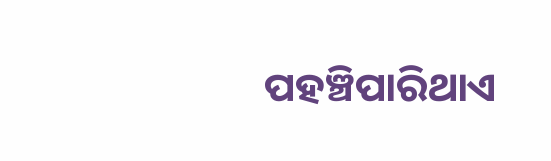ପହଞ୍ଚିପାରିଥାଏ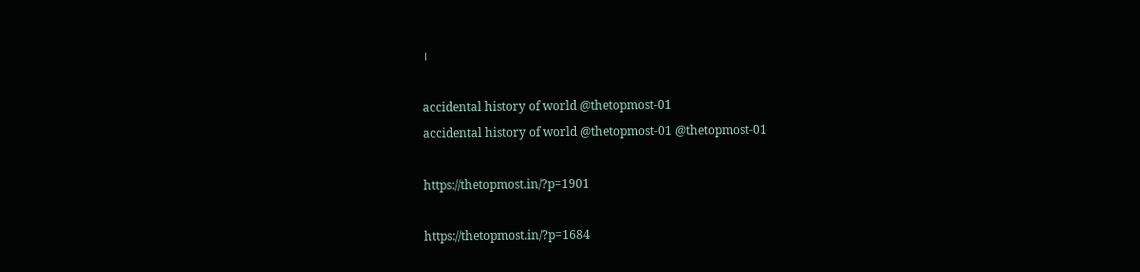।

accidental history of world @thetopmost-01
accidental history of world @thetopmost-01 @thetopmost-01

https://thetopmost.in/?p=1901

https://thetopmost.in/?p=1684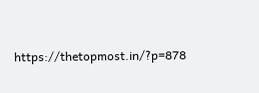https://thetopmost.in/?p=878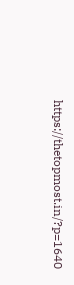https://thetopmost.in/?p=1640